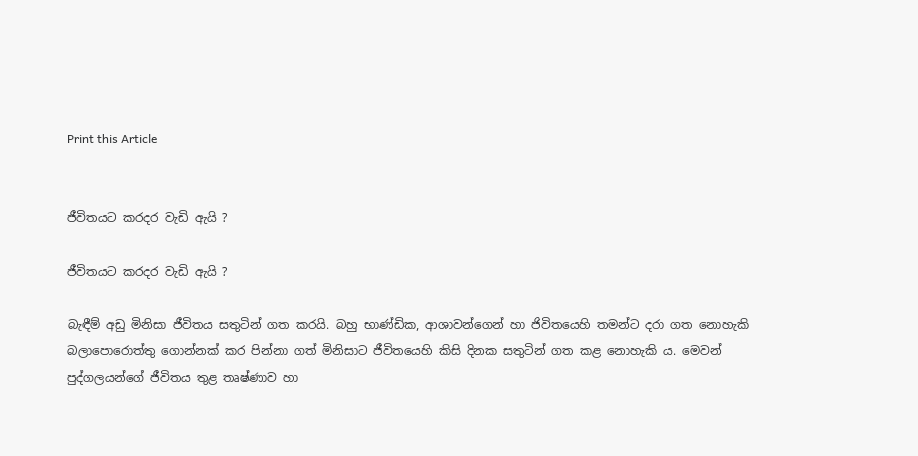Print this Article


ජීවිතයට කරදර වැඩි ඇයි ?

ජීවිතයට කරදර වැඩි ඇයි ?

බැඳීම් අඩු මිනිසා ජීවිතය සතුටින් ගත කරයි. බහු භාණ්ඩික, ආශාවන්ගෙන් හා ජිවිතයෙහි තමන්ට දරා ගත නොහැකි බලාපොරොත්තු ගොන්නක් කර පින්නා ගත් මිනිසාට ජීවිතයෙහි කිසි දිනක සතුටින් ගත කළ නොහැකි ය. මෙවන් පුද්ගලයන්ගේ ජීවිතය තුළ තෘෂ්ණාව හා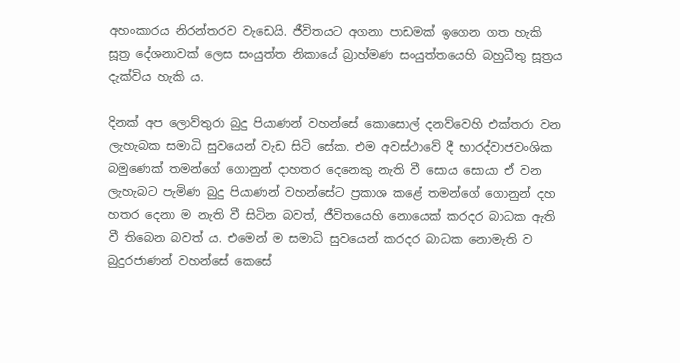අහංකාරය නිරන්තරව වැඩෙයි. ජීවිතයට අගනා පාඩමක් ඉගෙන ගත හැකි සූත්‍ර දේශනාවක් ලෙස සංයුත්ත නිකායේ බ්‍රාහ්මණ සංයුත්තයෙහි බහුධීතු සූත්‍රය දැක්විය හැකි ය.

දිනක් අප ලොව්තුරා බුදු පියාණන් වහන්සේ කොසොල් දනව්වෙහි එක්තරා වන ලැහැබක සමාධි සුවයෙන් වැඩ සිටි සේක. එම අවස්ථාවේ දී භාරද්වාජවංශික බමුණෙක් තමන්ගේ ගොනුන් දාහතර දෙනෙකු නැති වී සොය සොයා ඒ වන ලැහැබට පැමිණ බුදු පියාණන් වහන්සේට ප්‍රකාශ කළේ තමන්ගේ ගොනුන් දහ හතර දෙනා ම නැති වී සිටින බවත්, ජීවිතයෙහි නොයෙක් කරදර බාධක ඇති වී තිබෙන බවත් ය. එමෙන් ම සමාධි සුවයෙන් කරදර බාධක නොමැති ව බුදුරජාණන් වහන්සේ කෙසේ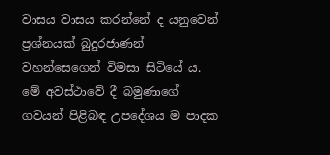වාසය වාසය කරන්නේ ද යනුවෙන් ප්‍රශ්නයක් බුදුරජාණන් වහන්සෙගෙන් විමසා සිටියේ ය. මේ අවස්ථාවේ දී බමුණාගේ ගවයන් පිළිබඳ උපදේශය ම පාදක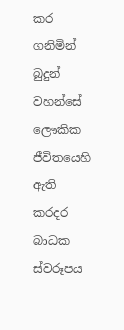කර ගනිමින් බුදුන් වහන්සේ ලෞකික ජීවිතයෙහි ඇති කරදර බාධක ස්වරූපය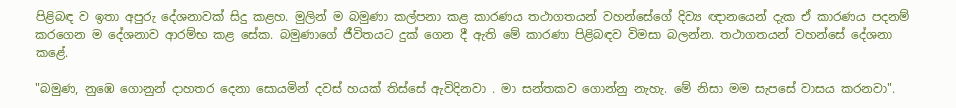පිළිබඳ ව ඉතා අපුරු දේශනාවක් සිදු කළහ. මුලින් ම බමුණා කල්පනා කළ කාරණය තථාගතයන් වහන්සේගේ දිව්‍ය ඥානයෙන් දැක ඒ කාරණය පදනම් කරගෙන ම දේශනාව ආරම්භ කළ සේක. බමුණාගේ ජීවිතයට දුක් ගෙන දී ඇති මේ කාරණා පිළිබඳව විමසා බලන්න. තථාගතයන් වහන්සේ දේශනා කළේ.

"බමුණ, නුඹෙ ගොනුන් දාහතර දෙනා සොයමින් දවස් හයක් තිස්සේ ඇවිදිනවා . මා සන්තකව ගොන්නු නැහැ. මේ නිසා මම සැපසේ වාසය කරනවා".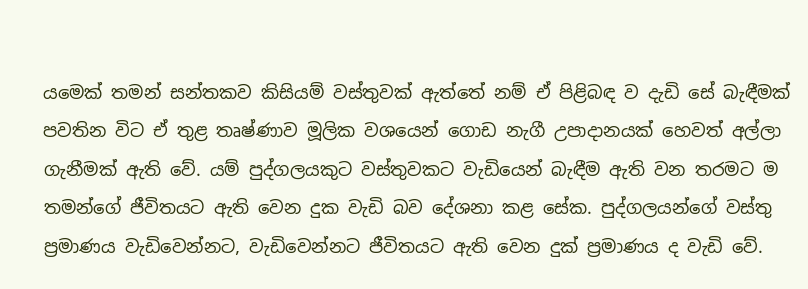යමෙක් තමන් සන්තකව කිසියම් වස්තුවක් ඇත්තේ නම් ඒ පිළිබඳ ව දැඩි සේ බැඳීමක් පවතින විට ඒ තුළ තෘෂ්ණාව මූලික වශයෙන් ගොඩ නැගී උපාදානයක් හෙවත් අල්ලා ගැනීමක් ඇති වේ. යම් පුද්ගලයකුට වස්තුවකට වැඩියෙන් බැඳීම ඇති වන තරමට ම තමන්ගේ ජීවිතයට ඇති වෙන දුක වැඩි බව දේශනා කළ සේක. පුද්ගලයන්ගේ වස්තු ප්‍රමාණය වැඩිවෙන්නට, වැඩිවෙන්නට ජීවිතයට ඇති වෙන දුක් ප්‍රමාණය ද වැඩි වේ.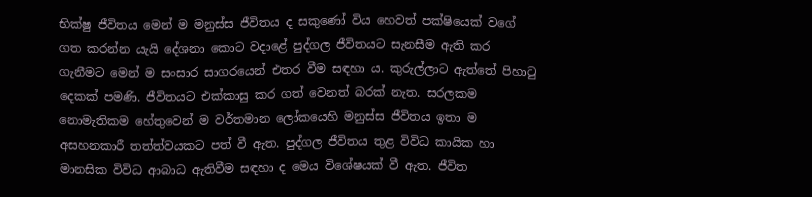භික්ෂු ජීවිතය මෙන් ම මනුස්ස ජීවිතය ද සකුණෝ විය හෙවත් පක්ෂියෙක් වගේ ගත කරන්න යැයි දේශනා කොට වදාළේ පුද්ගල ජීවිතයට සැනසීම ඇති කර ගැනීමට මෙන් ම සංසාර සාගරයෙන් එතර වීම සඳහා ය. කුරුල්ලාට ඇත්තේ පිහාටු දෙකක් පමණි. ජීවිතයට එක්කාසු කර ගත් වෙනත් බරක් නැත. සරලකම නොමැතිකම හේතුවෙන් ම වර්තමාන ලෝකයෙහි මනුස්ස ජීවිතය ඉතා ම අසහනකාරී තත්ත්වයකට පත් වී ඇත. පුද්ගල ජීවිතය තුළ විවිධ කායික හා මානසික විවිධ ආබාධ ඇතිවීම සඳහා ද මෙය විශේෂයක් වී ඇත. ජීවිත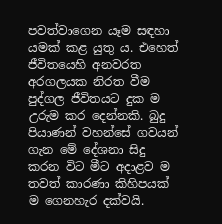පවත්වාගෙන යෑම සඳහා යමක් කළ යුතු ය. එහෙත් ජීවිතයෙහි අනවරත අරගලයක නිරත වීම පුද්ගල ජීවිතයට දුක ම උරුම කර දෙන්නකි. බුදු පියාණන් වහන්සේ ගවයන් ගැන මේ දේශනා සිදු කරන විට මීට අදාළව ම තවත් කාරණා කිහිපයක් ම ගෙනහැර දක්වයි.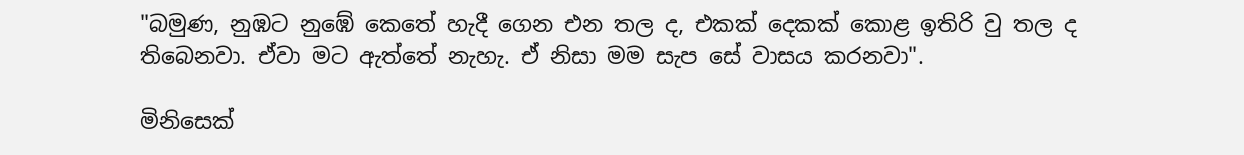"බමුණ, නුඹට නුඹේ කෙතේ හැදී ගෙන එන තල ද, එකක් දෙකක් කොළ ඉතිරි වු තල ද තිබෙනවා. ඒවා මට ඇත්තේ නැහැ. ඒ නිසා මම සැප සේ වාසය කරනවා".

මිනිසෙක්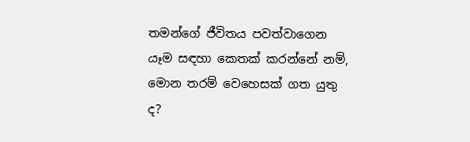තමන්ගේ ජීවිතය පවත්වාගෙන යෑම සඳහා කෙතක් කරන්නේ නම්, මොන තරම් වෙහෙසක් ගත යුතු ද?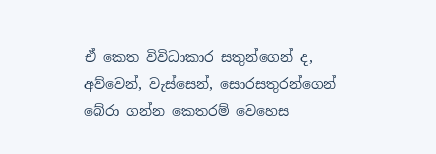ඒ කෙත විවිධාකාර සතුන්ගෙන් ද, අව්වෙන්, වැස්සෙන්, සොරසතුරන්ගෙන් බේරා ගන්න කෙතරම් වෙහෙස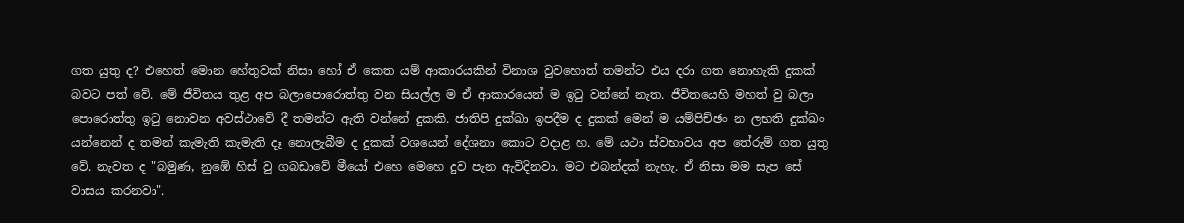ගත යුතු ද? එහෙත් මොන හේතුවක් නිසා හෝ ඒ කෙත යම් ආකාරයකින් විනාශ වුවහොත් තමන්ට එය දරා ගත නොහැකි දුකක් බවට පත් වේ. මේ ජීවිතය තුළ අප බලාපොරොත්තු වන සියල්ල ම ඒ ආකාරයෙන් ම ඉටු වන්නේ නැත. ජීවිතයෙහි මහත් වු බලා පොරොත්තු ඉටු නොවන අවස්ථාවේ දී තමන්ට ඇති වන්නේ දුකකි. ජාතිපි දුක්ඛා ඉපදීම ද දුකක් මෙන් ම යම්පිච්ඡං න ලභති දුක්ඛං යන්නෙන් ද තමන් කැමැති කැමැති දෑ නොලැබීම ද දුකක් වශයෙන් දේශනා කොට වදාළ හ. මේ යථා ස්වභාවය අප තේරුම් ගත යුතු වේ. නැවත ද "බමුණ, නුඹේ හිස් වු ගබඩාවේ මීයෝ එහෙ මෙහෙ දුව පැන ඇවිදිනවා. මට එබන්දක් නැහැ. ඒ නිසා මම සැප සේ වාසය කරනවා".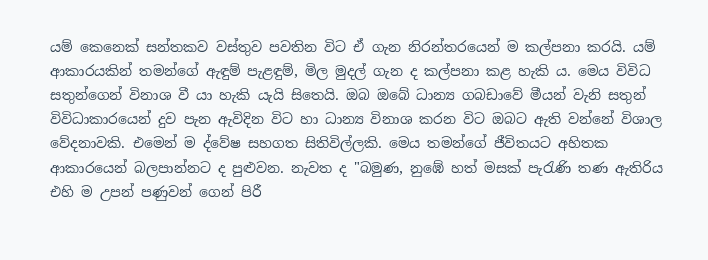යම් කෙනෙක් සන්තකව වස්තුව පවතින විට ඒ ගැන නිරන්තරයෙන් ම කල්පනා කරයි. යම් ආකාරයකින් තමන්ගේ ඇඳුම් පැළඳුම්, මිල මුදල් ගැන ද කල්පනා කළ හැකි ය. මෙය විවිධ සතුන්ගෙන් විනාශ වී යා හැකි යැයි සිතෙයි. ඔබ ඔබේ ධාන්‍ය ගබඩාවේ මීයන් වැනි සතුන් විවිධාකාරයෙන් දුව පැන ඇවිදින විට හා ධාන්‍ය විනාශ කරන විට ඔබට ඇති වන්නේ විශාල වේදනාවකි. එමෙන් ම ද්වේෂ සහගත සිතිවිල්ලකි. මෙය තමන්ගේ ජීවිතයට අහිතක ආකාරයෙන් බලපාන්නට ද පුළුවන. නැවත ද "බමුණ, නුඹේ හත් මසක් පැරැණි තණ ඇතිරිය එහි ම උපන් පණුවන් ගෙන් පිරී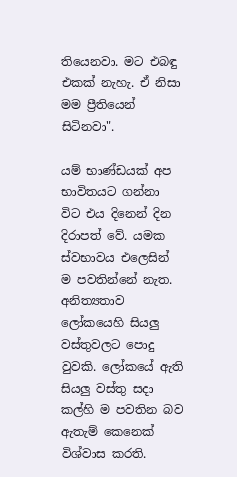තියෙනවා. මට එබඳු එකක් නැහැ. ඒ නිසා මම ප්‍රීතියෙන් සිටිනවා".

යම් භාණ්ඩයක් අප භාවිතයට ගන්නා විට එය දිනෙන් දින දිරාපත් වේ. යමක ස්වභාවය එලෙසින් ම පවතින්නේ නැත. අනිත්‍යතාව ලෝකයෙහි සියලු වස්තුවලට පොදු වුවකි. ලෝකයේ ඇති සියලු වස්තු සදා කල්හි ම පවතින බව ඇතැම් කෙනෙක් විශ්වාස කරති.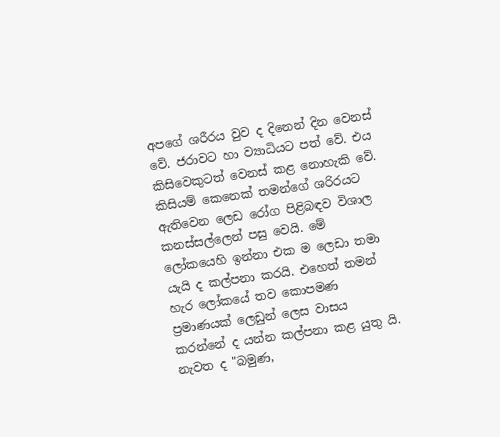අපගේ ශරීරය වුව ද දිනෙන් දින වෙනස් වේ. ජරාවට හා ව්‍යාධියට පත් වේ. එය කිසිවෙකුටත් වෙනස් කළ නොහැකි වේ. කිසියම් කෙනෙක් තමන්ගේ ශරිරයට ඇතිවෙන ලෙඩ රෝග පිළිබඳව විශාල කනස්සල්ලෙන් පසු වෙයි. මේ ලෝකයෙහි ඉන්නා එක ම ලෙඩා තමා යැයි ද කල්පනා කරයි. එහෙත් තමන් හැර ලෝකයේ තව කොපමණ ප්‍රමාණයක් ලෙඩුන් ලෙස වාසය කරන්නේ ද යන්න කල්පනා කළ යුතු යි. නැවත ද "බමුණ,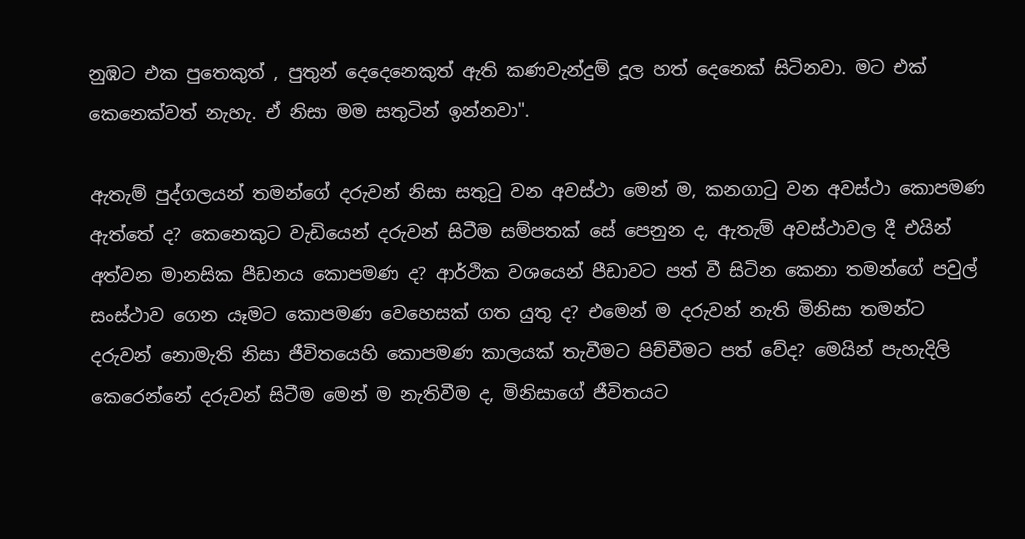නුඹට එක පුතෙකුත් , පුතුන් දෙදෙනෙකුත් ඇති කණවැන්දුම් දූල හත් දෙනෙක් සිටිනවා. මට එක් කෙනෙක්වත් නැහැ. ඒ නිසා මම සතුටින් ඉන්නවා".

ඇතැම් පුද්ගලයන් තමන්ගේ දරුවන් නිසා සතුටු වන අවස්ථා මෙන් ම, කනගාටු වන අවස්ථා කොපමණ ඇත්තේ ද? කෙනෙකුට වැඩියෙන් දරුවන් සිටීම සම්පතක් සේ පෙනුන ද, ඇතැම් අවස්ථාවල දී එයින් අත්වන මානසික පීඩනය කොපමණ ද? ආර්ථික වශයෙන් පීඩාවට පත් වී සිටින කෙනා තමන්ගේ පවුල් සංස්ථාව ගෙන යෑමට කොපමණ වෙහෙසක් ගත යුතු ද? එමෙන් ම දරුවන් නැති මිනිසා තමන්ට දරුවන් නොමැති නිසා ජීවිතයෙහි කොපමණ කාලයක් තැවීමට පිච්චීමට පත් වේද? මෙයින් පැහැදිලි කෙරෙන්නේ දරුවන් සිටීම මෙන් ම නැතිවීම ද, මිනිසාගේ ජීවිතයට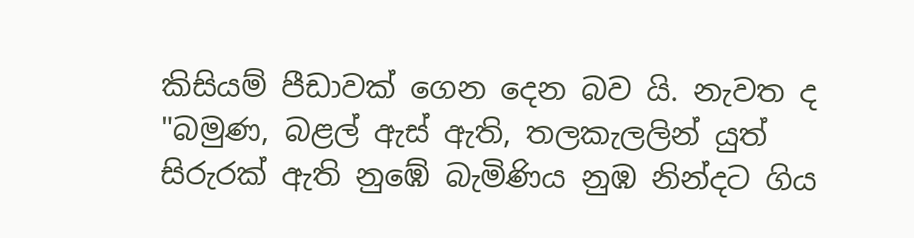කිසියම් පීඩාවක් ගෙන දෙන බව යි. නැවත ද "බමුණ, බළල් ඇස් ඇති, තලකැලලින් යුත් සිරුරක් ඇති නුඹේ බැමිණිය නුඹ නින්දට ගිය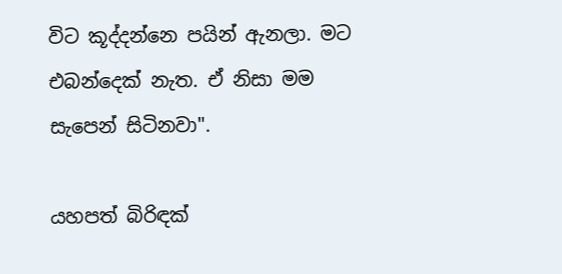විට කූද්දන්නෙ පයින් ඇනලා. මට එබන්දෙක් නැත. ඒ නිසා මම සැපෙන් සිටිනවා".

යහපත් බිරිඳක්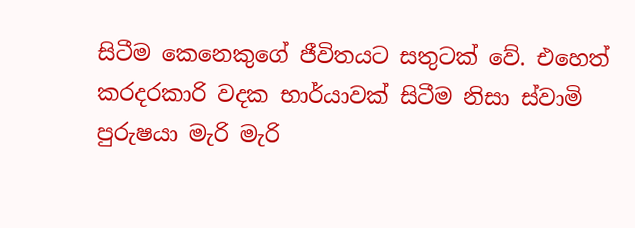සිටීම කෙනෙකුගේ ජීවිතයට සතුටක් වේ. එහෙත් කරදරකාරි වදක භාර්යාවක් සිටීම නිසා ස්වාමි පුරුෂයා මැරි මැරි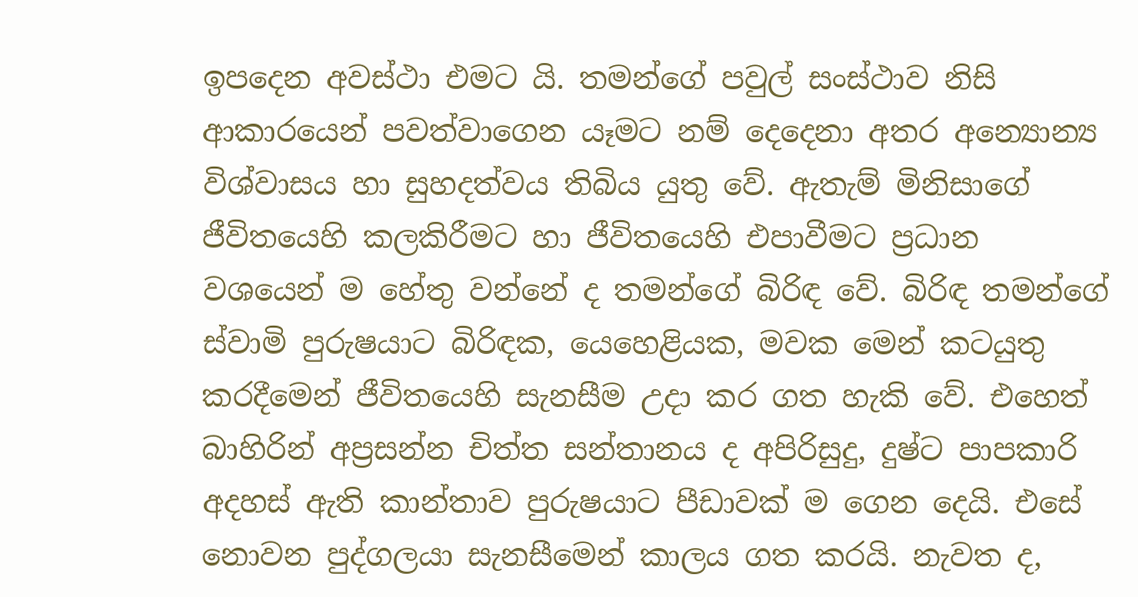ඉපදෙන අවස්ථා එමට යි. තමන්ගේ පවුල් සංස්ථාව නිසි ආකාරයෙන් පවත්වාගෙන යෑමට නම් දෙදෙනා අතර අන්‍යොන්‍ය විශ්වාසය හා සුහදත්වය තිබිය යුතු වේ. ඇතැම් මිනිසාගේ ජීවිතයෙහි කලකිරීමට හා ජීවිතයෙහි එපාවීමට ප්‍රධාන වශයෙන් ම හේතු වන්නේ ද තමන්ගේ බිරිඳ වේ. බිරිඳ තමන්ගේ ස්වාමි පුරුෂයාට බිරිඳක, යෙහෙළියක, මවක මෙන් කටයුතු කරදීමෙන් ජීවිතයෙහි සැනසීම උදා කර ගත හැකි වේ. එහෙත් බාහිරින් අප්‍රසන්න චිත්ත සන්තානය ද අපිරිසුදු, දුෂ්ට පාපකාරි අදහස් ඇති කාන්තාව පුරුෂයාට පීඩාවක් ම ගෙන දෙයි. එසේ නොවන පුද්ගලයා සැනසීමෙන් කාලය ගත කරයි. නැවත ද,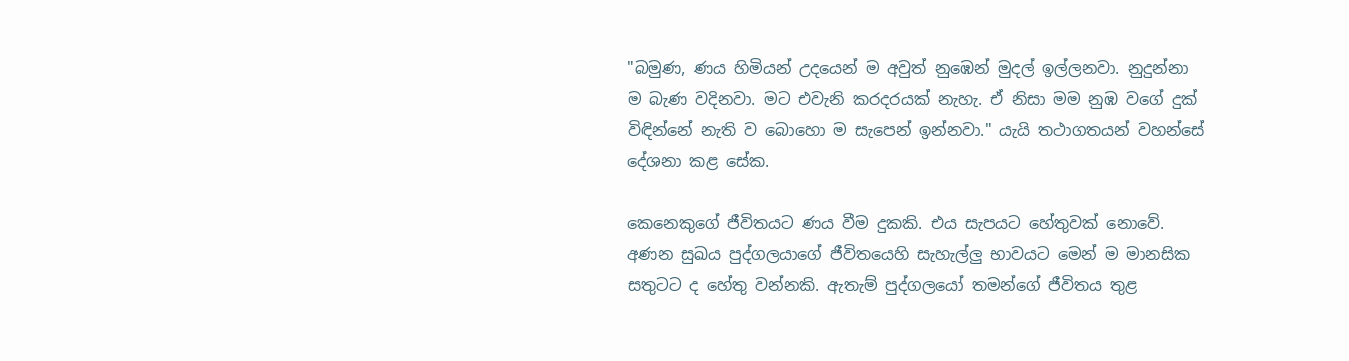"බමුණ, ණය හිමියන් උදයෙන් ම අවුත් නුඹෙන් මුදල් ඉල්ලනවා. නුදුන්නා ම බැණ වදිනවා. මට එවැනි කරදරයක් නැහැ. ඒ නිසා මම නුඹ වගේ දුක් විඳින්නේ නැති ව බොහො ම සැපෙන් ඉන්නවා." යැයි තථාගතයන් වහන්සේ දේශනා කළ සේක.

කෙනෙකුගේ ජීවිතයට ණය වීම දුකකි. එය සැපයට හේතුවක් නොවේ. අණන සුඛය පුද්ගලයාගේ ජීවිතයෙහි සැහැල්ලු භාවයට මෙන් ම මානසික සතුටට ද හේතු වන්නකි. ඇතැම් පුද්ගලයෝ තමන්ගේ ජීවිතය තුළ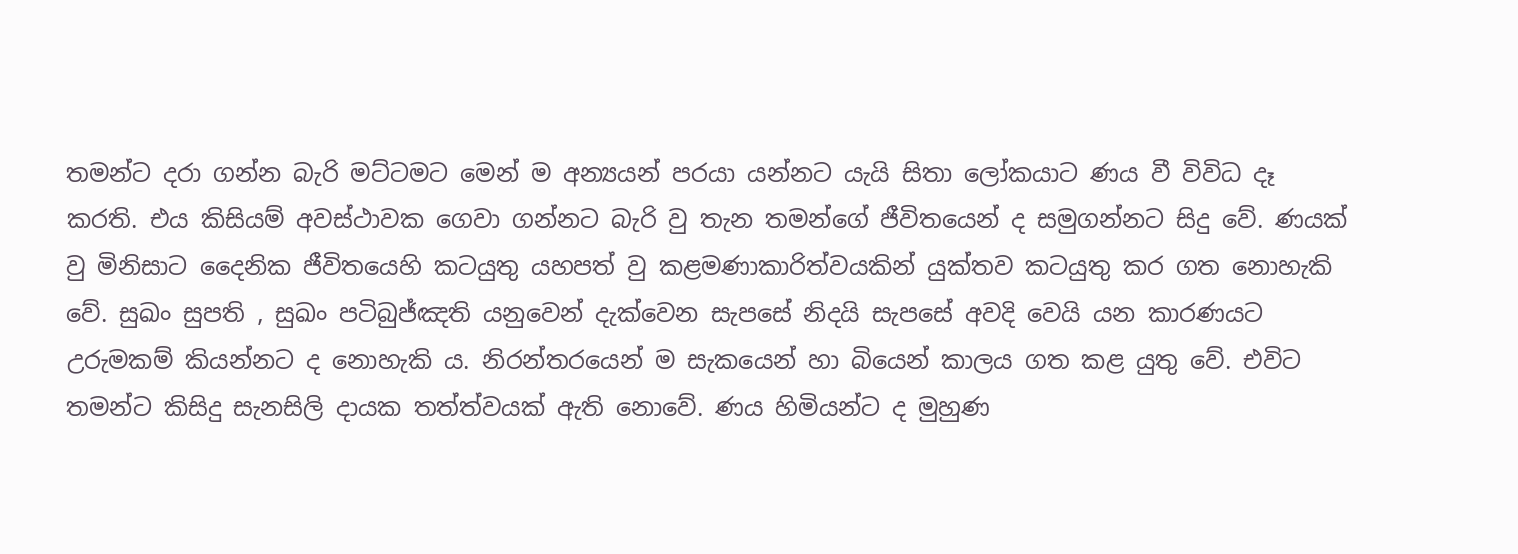තමන්ට දරා ගන්න බැරි මට්ටමට මෙන් ම අන්‍යයන් පරයා යන්නට යැයි සිතා ලෝකයාට ණය වී විවිධ දෑ කරති. එය කිසියම් අවස්ථාවක ගෙවා ගන්නට බැරි වු තැන තමන්ගේ ජීවිතයෙන් ද සමුගන්නට සිදු වේ. ණයක් වු මිනිසාට දෛනික ජීවිතයෙහි කටයුතු යහපත් වු කළමණාකාරිත්වයකින් යුක්තව කටයුතු කර ගත නොහැකි වේ. සුඛං සුපති , සුඛං පටිබුජ්ඤති යනුවෙන් දැක්වෙන සැපසේ නිදයි සැපසේ අවදි වෙයි යන කාරණයට උරුමකම් කියන්නට ද නොහැකි ය. නිරන්තරයෙන් ම සැකයෙන් හා බියෙන් කාලය ගත කළ යුතු වේ. එවිට තමන්ට කිසිදු සැනසිලි දායක තත්ත්වයක් ඇති නොවේ. ණය හිමියන්ට ද මුහුණ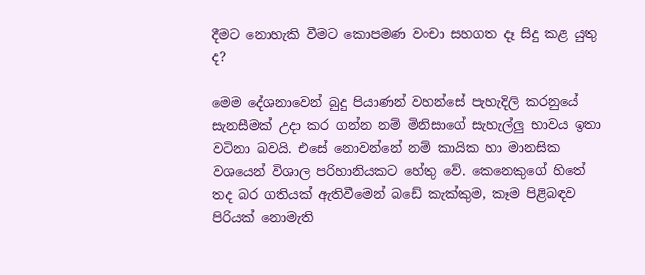දීමට නොහැකි වීමට කොපමණ වංචා සහගත දෑ සිදු කළ යුතු ද?

මෙම දේශනාවෙන් බුදු පියාණන් වහන්සේ පැහැදිලි කරනුයේ සැනසීමක් උදා කර ගන්න නම් මිනිසාගේ සැහැල්ලු භාවය ඉතා වටිනා බවයි. එසේ නොවන්නේ නම් කායික හා මානසික වශයෙන් විශාල පරිහානියකට හේතු වේ. කෙනෙකුගේ හිතේ තද බර ගතියක් ඇතිවීමෙන් බඩේ කැක්කුම, කෑම පිළිබඳව පිරියක් නොමැති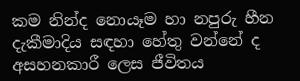කම නින්ද නොයෑම හා නපුරු හීන දැකීමාදිය සඳහා හේතු වන්නේ ද අසහනකාරී ලෙස ජීවිතය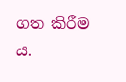ගත කිරීම ය.